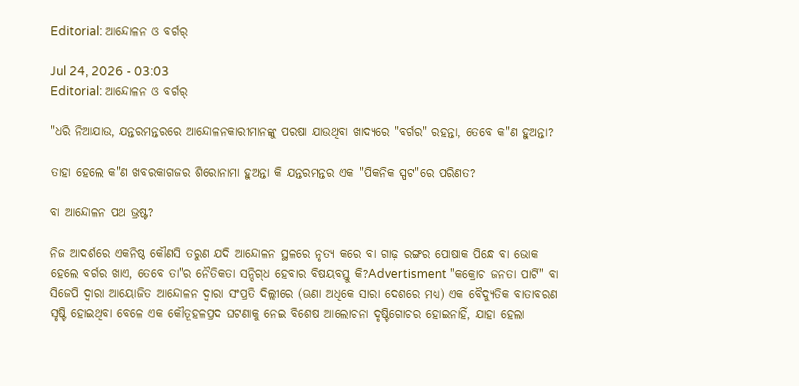Editorial: ଆନ୍ଦୋଳନ ଓ ବର୍ଗର୍‌

Jul 24, 2026 - 03:03
Editorial: ଆନ୍ଦୋଳନ ଓ ବର୍ଗର୍‌

"ଧରି ନିଆଯାଉ, ଯନ୍ତରମନ୍ତରରେ ଆନ୍ଦୋଳନକାରୀମାନଙ୍କୁ ପରଷା ଯାଉଥିବା ଖାଦ୍ୟରେ "ବର୍ଗର" ରହନ୍ତା, ତେବେ କ"ଣ ହୁଅନ୍ତା?

ତାହା ହେଲେ କ"ଣ ଖବରକାଗଜର ଶିରୋନାମା ହୁଅନ୍ତା କି ଯନ୍ତରମନ୍ତର ଏକ "ପିକନିକ ସ୍ପଟ"ରେ ପରିଣତ?

ବା ଆନ୍ଦୋଳନ ପଥ ଭ୍ରଷ୍ଟ?

ନିଜ ଆଦର୍ଶରେ ଏକନିଷ୍ଠ କୌଣସି ତରୁଣ ଯଦି ଆନ୍ଦୋଳନ ସ୍ଥଳରେ ନୃତ୍ୟ କରେ ବା ଗାଢ଼ ରଙ୍ଗର ପୋଷାକ ପିନ୍ଧେ ବା ଭୋକ ହେଲେ ବର୍ଗର ଖାଏ, ତେବେ ତା"ର ନୈତିକତା ସନ୍ଦିଗ୍‌ଧ ହେବାର ବିଷୟବସ୍ତୁ କି?Advertisment "କକ୍ରୋଚ ଜନତା ପାର୍ଟି" ବା ସିଜେପି ଦ୍ବାରା ଆୟୋଜିତ ଆନ୍ଦୋଳନ ଦ୍ବାରା ସଂପ୍ରତି ଦିଲ୍ଲୀରେ (ଊଣା ଅଧିକେ ସାରା ‌ଦେଶରେ ମଧ୍ୟ) ଏକ ବୈଦ୍ୟୁତିକ ବାତାବରଣ ସୃଷ୍ଟି ହୋଇଥିବା ବେଳେ ଏକ କୌତୂହଳପ୍ରଦ ଘଟଣାକୁ ନେଇ ବିଶେଷ ଆଲୋଚନା ଦୃଷ୍ଟିଗୋଚର ହୋଇନାହିଁ, ଯାହା ହେଲା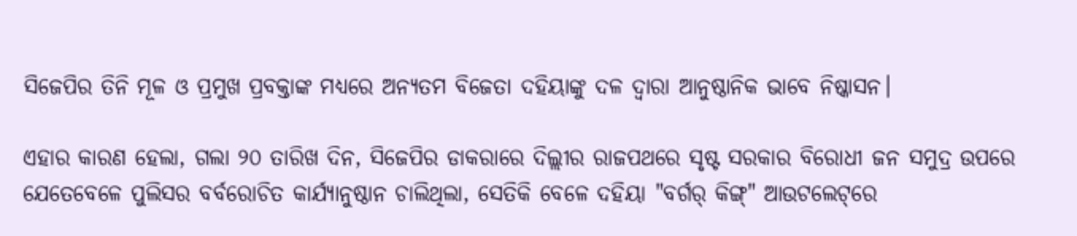ସିଜେପିର ତିନି ମୂଳ ଓ ପ୍ରମୁଖ ପ୍ରବକ୍ତାଙ୍କ ମଧ୍ୟରେ ଅନ୍ୟତମ ବିଜେତା ଦହିୟାଙ୍କୁ ଦଳ ଦ୍ବାରା ଆନୁଷ୍ଠାନିକ ଭାବେ ନିଷ୍କାସନ।

ଏହାର କାରଣ ହେଲା, ଗଲା ୨୦ ତାରିଖ ଦିନ, ସିଜେପିର ଡାକରାରେ ଦିଲ୍ଲୀର ରାଜପଥରେ ସୃଷ୍ଟ ସରକାର ବିରୋଧୀ ଜନ ସମୁଦ୍ର ଉପରେ ଯେତେବେଳେ ପୁଲିସର ବର୍ବରୋଚିତ କାର୍ଯ୍ୟାନୁଷ୍ଠାନ ଚାଲିଥିଲା, ସେତିକି ବେଳେ ଦହିୟା "ବର୍ଗର୍‌ କିଙ୍ଗ୍‌" ଆଉଟଲେଟ୍‌ରେ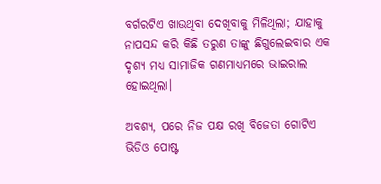ବର୍ଗରଟିଏ ଖାଉଥିବା ଦେଖିବାକୁ ମିଳିଥିଲା; ଯାହାକୁ ନାପସନ୍ଦ କରି କିଛି ତରୁଣ ତାଙ୍କୁ ଛିଗୁଲେଇବାର ଏକ ଦୃଶ୍ୟ ମଧ୍ୟ ସାମାଜିକ ଗଣମାଧ୍ୟମରେ ଭାଇରାଲ ହୋଇଥିଲା।

ଅବଶ୍ୟ, ପରେ ନିଜ ପକ୍ଷ ରଖି ବିଜେତା ଗୋଟିଏ ଭିଡିଓ ପୋଷ୍ଟ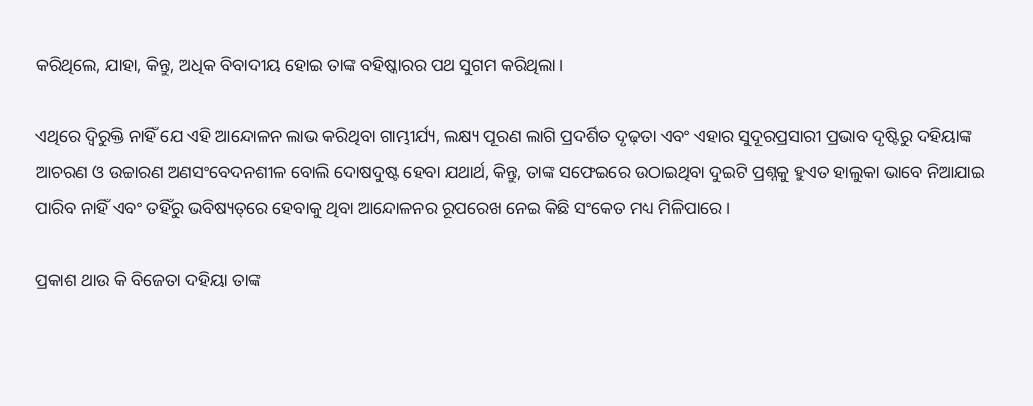କରିଥିଲେ, ଯାହା, କିନ୍ତୁ, ଅଧିକ ବିବାଦୀୟ ହୋଇ ତାଙ୍କ ବହିଷ୍କାରର ପଥ ସୁଗମ କରିଥିଲା।

ଏଥିରେ ଦ୍ବିରୁକ୍ତି ନାହିଁ ଯେ ଏହି ଆନ୍ଦୋଳନ ଲାଭ କରିଥିବା ଗାମ୍ଭୀର୍ଯ୍ୟ, ଲକ୍ଷ୍ୟ ପୂରଣ ଲାଗି ପ୍ରଦର୍ଶିତ ଦୃଢ଼ତା ଏବଂ ଏହାର ସୁଦୂରପ୍ରସାରୀ ପ୍ରଭାବ ଦୃଷ୍ଟିରୁ ଦହିୟାଙ୍କ ଆଚରଣ ଓ ଉଚ୍ଚାରଣ ଅଣସଂବେଦନଶୀଳ ବୋଲି ଦୋଷଦୁଷ୍ଟ ହେବା ଯଥାର୍ଥ, କିନ୍ତୁ, ତାଙ୍କ ସଫେଇରେ ଉଠାଇଥିବା ଦୁଇଟି ପ୍ରଶ୍ନକୁ ହୁଏତ ହାଲୁକା ଭାବେ ନିଆଯାଇ ପାରିବ ନାହିଁ ଏବଂ ତହିଁରୁ ଭବିଷ୍ୟତ୍‌ରେ ହେବାକୁ ଥିବା ଆନ୍ଦୋଳନର ରୂପରେଖ ନେଇ କିଛି ସଂକେତ ମଧ୍ୟ ମିଳିପାରେ।

ପ୍ରକାଶ ଥାଉ କି ବିଜେତା ଦହିୟା ତାଙ୍କ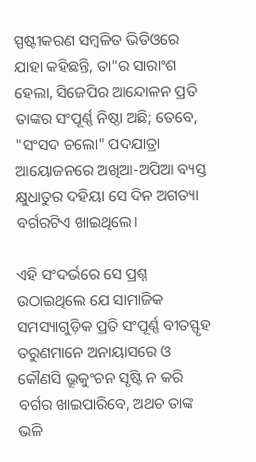ସ୍ପଷ୍ଟୀକରଣ ସମ୍ବଳିତ ଭିଡିଓରେ ଯାହା କହିଛନ୍ତି, ତା"ର ସାରାଂଶ ହେଲା, ସିଜେପିର ଆନ୍ଦୋଳ‌ନ ପ୍ରତି ତାଙ୍କର ସଂପୂର୍ଣ୍ଣ ନିଷ୍ଠା ଅଛି; ତେବେ, "ସଂସଦ ଚଲୋ" ପଦଯାତ୍ରା ଆୟୋଜନରେ ଅଖିଆ-ଅପିଆ ବ୍ୟସ୍ତ କ୍ଷୁଧାତୁର ଦହିୟା ସେ ଦିନ ଅଗତ୍ୟା ବର୍ଗରଟିଏ ଖାଇଥିଲେ।

ଏହି ସଂଦର୍ଭରେ ସେ ପ୍ରଶ୍ନ ଉଠାଇଥିଲେ ଯେ ସାମାଜିକ ସମସ୍ୟାଗୁଡ଼ିକ ପ୍ରତି ସଂପୂର୍ଣ୍ଣ ବୀତସ୍ଫୃହ ତରୁଣମାନେ ଅନାୟାସରେ ଓ କୌଣସି ଭ୍ରୂକୁଂଚନ ସୃଷ୍ଟି ନ କରି ବର୍ଗର ଖାଇପାରିବେ, ଅଥଚ ତାଙ୍କ ଭଳି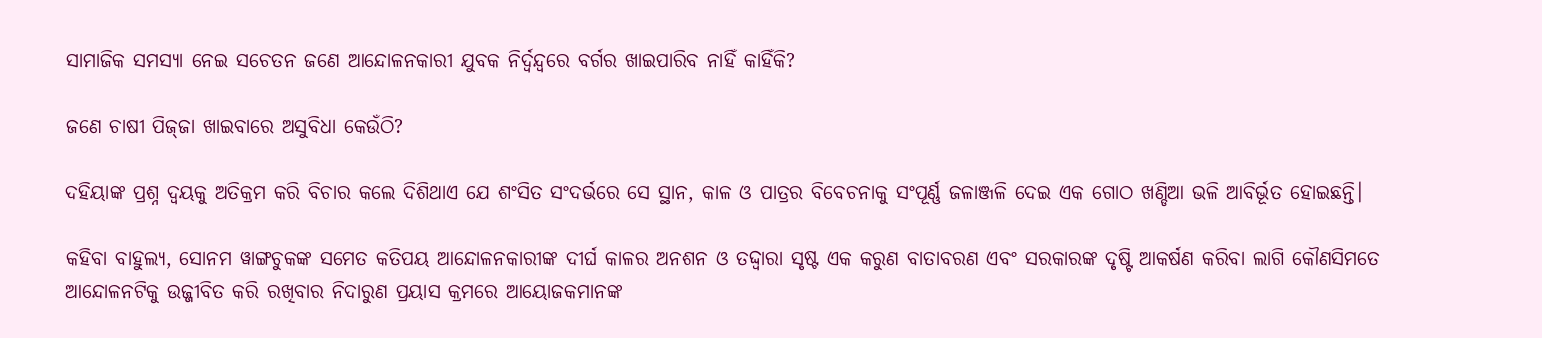ସାମାଜିକ ସମସ୍ୟା ନେଇ ସଚେତନ ଜଣେ ଆନ୍ଦୋଳନକାରୀ ଯୁବକ ନିର୍ଦ୍ବନ୍ଦ୍ବରେ ବର୍ଗର ଖାଇପାରିବ ନାହିଁ କାହିଁକି?

ଜଣେ ଚାଷୀ ପିଜ୍‌ଜା ଖାଇବାରେ ଅସୁବିଧା କେଉଁଠି?

ଦହିୟାଙ୍କ ପ୍ରଶ୍ନ ଦ୍ବୟକୁ ଅତିକ୍ରମ କରି ବିଚାର କଲେ ଦିଶିଥାଏ ଯେ ଶଂସିତ ସଂଦର୍ଭରେ ସେ ସ୍ଥାନ, କାଳ ଓ ପାତ୍ରର ବିବେଚନାକୁ ସଂପୂର୍ଣ୍ଣ ଜଳାଞ୍ଜଳି ଦେଇ ଏକ ଗୋଠ ଖଣ୍ଡିଆ ଭଳି ଆବିର୍ଭୂତ ହୋଇଛନ୍ତି।

କହିବା ବାହୁଲ୍ୟ, ସୋନମ ୱାଙ୍ଗଚୁକଙ୍କ ସମେତ କତିପୟ ଆନ୍ଦୋଳନକାରୀଙ୍କ ଦୀର୍ଘ କାଳର ଅନଶନ ଓ ତଦ୍ଦ୍ବାରା ସୃଷ୍ଟ ଏକ କରୁଣ ବାତାବରଣ ଏବଂ ସରକାରଙ୍କ ଦୃଷ୍ଟି ଆକର୍ଷଣ କରିବା ଲାଗି କୌଣସିମତେ ଆନ୍ଦୋଳନଟିକୁ ଉଜ୍ଜୀବିତ କରି ରଖିବାର ନିଦାରୁଣ ପ୍ରୟାସ କ୍ରମରେ ଆୟୋଜକମାନଙ୍କ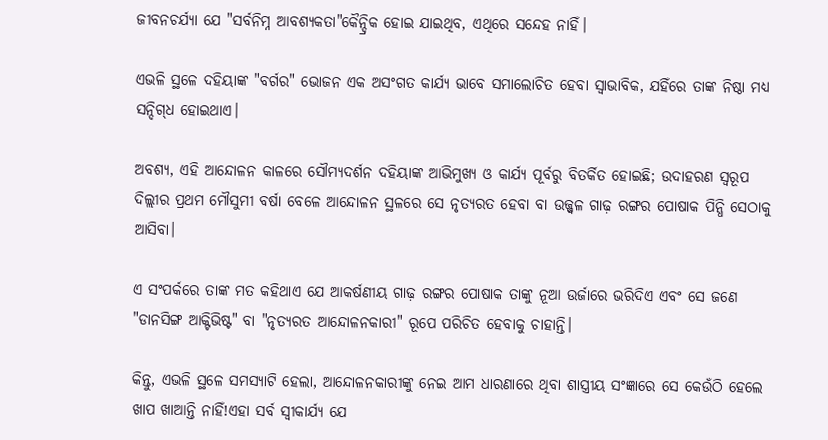ଜୀବନଚର୍ଯ୍ୟା ଯେ "ସର୍ବନିମ୍ନ ଆବଶ୍ୟକତା"କୈନ୍ଦ୍ରିକ ହୋଇ ଯାଇଥିବ, ଏଥିରେ ସନ୍ଦେହ ନାହିଁ।

ଏଭଳି ସ୍ଥଳେ ଦହିୟାଙ୍କ "ବର୍ଗର" ଭୋଜନ ଏକ ଅସଂଗତ କାର୍ଯ୍ୟ ଭାବେ ସମାଲୋଚିତ ହେବା ସ୍ବାଭାବିକ, ଯହିଁରେ ତାଙ୍କ ନିଷ୍ଠା ମଧ୍ୟ ସନ୍ଦିଗ୍‌ଧ ହୋଇଥାଏ।

ଅବଶ୍ୟ, ଏହି ଆନ୍ଦୋଳନ କାଳରେ ସୌମ୍ୟଦର୍ଶନ ଦହିୟାଙ୍କ ଆଭିମୁଖ୍ୟ ଓ କାର୍ଯ୍ୟ ପୂର୍ବରୁ ବିତର୍କିତ ହୋଇଛି; ଉଦାହରଣ ସ୍ବରୂପ ଦିଲ୍ଲୀର ପ୍ରଥମ ମୌସୁମୀ ବର୍ଷା ବେଳେ ଆନ୍ଦୋଳନ ସ୍ଥଳରେ ସେ ନୃତ୍ୟରତ ହେବା ବା ଉଜ୍ଜ୍ବଳ ଗାଢ଼ ରଙ୍ଗର ପୋଷାକ ପିନ୍ଧି ସେଠାକୁ ଆସିବା।

ଏ ସଂପର୍କରେ ତାଙ୍କ ମତ କହିଥାଏ ଯେ ଆକର୍ଷଣୀୟ ଗାଢ଼ ରଙ୍ଗର ପୋଷାକ ତାଙ୍କୁ ନୂଆ ଉର୍ଜାରେ ଭରିଦିଏ ଏବଂ ସେ ଜଣେ "ଡାନସିଙ୍ଗ ଆକ୍ଟିଭିଷ୍ଟ" ବା "ନୃତ୍ୟରତ ଆନ୍ଦୋଳନକାରୀ" ରୂପେ ପରିଚିତ ହେବାକୁ ଚାହାନ୍ତି।

କିନ୍ତୁ, ଏଭଳି ସ୍ଥଳେ ସମସ୍ୟାଟି ହେଲା, ଆନ୍ଦୋଳନକାରୀଙ୍କୁ ନେଇ ଆମ ଧାରଣାରେ ଥିବା ଶାସ୍ତ୍ରୀୟ ସଂଜ୍ଞାରେ ସେ କେଉଁଠି ହେଲେ ଖାପ ଖାଆନ୍ତି ନାହିଁ!ଏହା ସର୍ବ ସ୍ବୀକାର୍ଯ୍ୟ ଯେ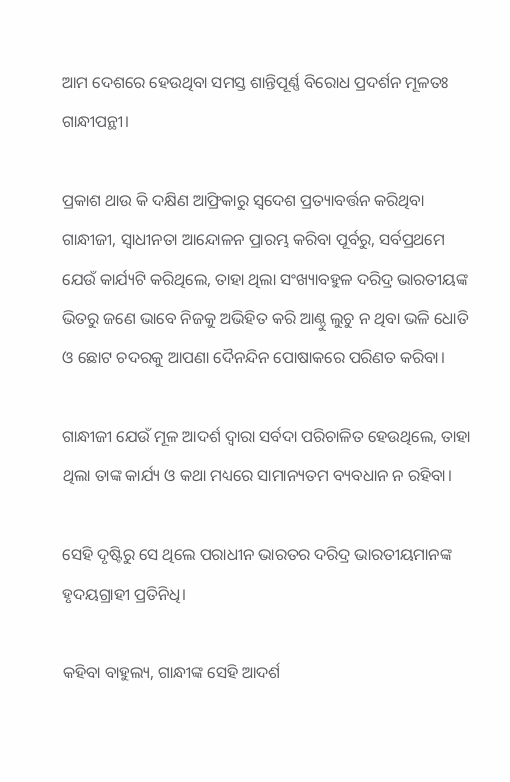ଆମ ଦେଶରେ ହେଉଥିବା ସମସ୍ତ ଶାନ୍ତିପୂର୍ଣ୍ଣ ବିରୋଧ ପ୍ରଦର୍ଶନ ମୂଳତଃ ଗାନ୍ଧୀପନ୍ଥୀ।

ପ୍ରକାଶ ଥାଉ କି ଦକ୍ଷିଣ ଆଫ୍ରିକାରୁ ସ୍ବଦେଶ ପ୍ରତ୍ୟାବର୍ତ୍ତନ କରିଥିବା ଗାନ୍ଧୀଜୀ, ସ୍ବାଧୀନତା ଆନ୍ଦୋଳନ ପ୍ରାରମ୍ଭ କରିବା ପୂର୍ବରୁ, ସର୍ବପ୍ରଥମେ ଯେଉଁ କାର୍ଯ୍ୟଟି କରିଥିଲେ, ତାହା ଥିଲା ସଂଖ୍ୟାବହୁଳ ଦରିଦ୍ର ଭାରତୀୟଙ୍କ ଭିତରୁ ଜଣେ ଭାବେ ନିଜକୁ ଅଭିହିତ କରି ଆଣ୍ଠୁ ଲୁଚୁ ନ ଥିବା ଭଳି ଧୋତି ଓ ଛୋଟ ଚଦରକୁ ଆପଣା ଦୈନନ୍ଦିନ ପୋଷାକରେ ପରିଣତ କରିବା।

ଗାନ୍ଧୀଜୀ ଯେଉଁ ମୂଳ ଆଦର୍ଶ ଦ୍ବାରା ସର୍ବଦା ପରିଚାଳିତ ହେଉଥିଲେ, ତାହା ଥିଲା ତାଙ୍କ କାର୍ଯ୍ୟ ଓ କଥା ମଧ୍ୟରେ ସାମାନ୍ୟତମ ବ୍ୟବଧାନ ନ ରହିବା।

ସେହି ଦୃଷ୍ଟିରୁ ସେ ଥିଲେ ପରାଧୀନ ଭାରତର ଦରିଦ୍ର ଭାରତୀୟମାନଙ୍କ ହୃଦୟଗ୍ରାହୀ ପ୍ରତିନିଧି।

କହିବା ବାହୁଲ୍ୟ, ଗାନ୍ଧୀଙ୍କ ସେହି ଆଦର୍ଶ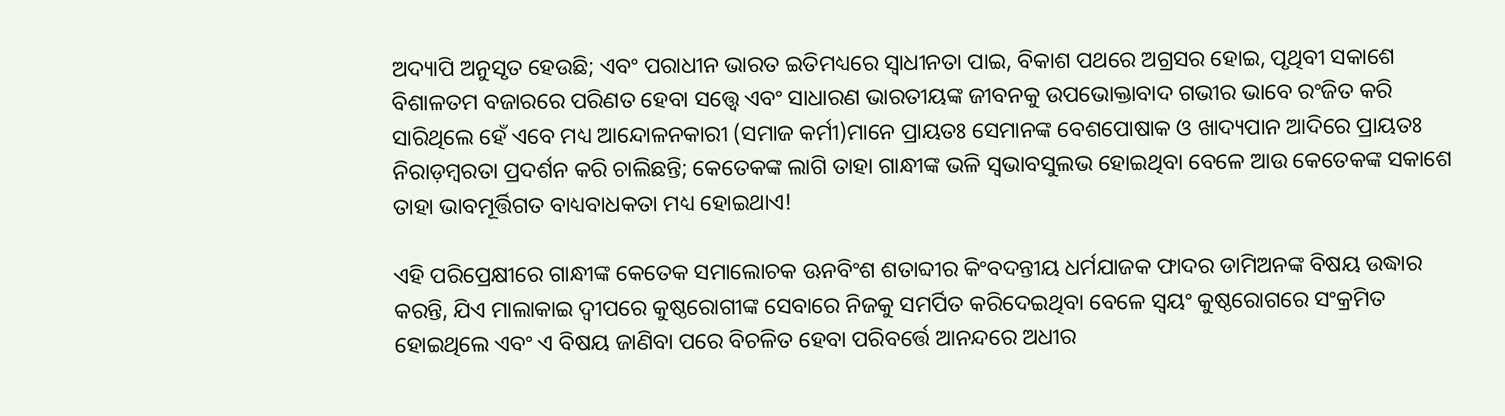ଅଦ୍ୟାପି ଅନୁସୃତ ହେଉଛି; ଏବଂ ପରାଧୀନ ଭାରତ ଇତିମଧ୍ୟରେ ସ୍ବାଧୀନତା ପାଇ, ବିକାଶ ପଥରେ ଅଗ୍ରସର ହୋଇ, ପୃଥିବୀ ସକାଶେ ବିଶାଳତମ ବଜାରରେ ପରିଣତ ହେବା ସତ୍ତ୍ବେ ଏବଂ ସାଧାରଣ ଭାରତୀୟଙ୍କ ଜୀବନକୁ ଉପଭୋକ୍ତାବାଦ ଗଭୀର ଭାବେ ରଂଜିତ କରି ସାରିଥିଲେ ହେଁ ଏବେ ମଧ୍ୟ ଆନ୍ଦୋଳନକାରୀ (ସମାଜ କର୍ମୀ)ମାନେ ପ୍ରାୟତଃ ସେମାନଙ୍କ ବେଶପୋଷାକ ଓ ଖାଦ୍ୟପାନ ଆଦିରେ ପ୍ରାୟତଃ ନିରାଡ଼ମ୍ବରତା ପ୍ରଦର୍ଶନ କରି ଚାଲିଛନ୍ତି; କେତେକଙ୍କ ଲାଗି ତାହା ଗାନ୍ଧୀଙ୍କ ଭଳି ସ୍ବଭାବସୁଲଭ ହୋଇଥିବା ବେଳେ ଆଉ କେତେକଙ୍କ ସକାଶେ ତାହା ଭାବମୂର୍ତ୍ତିଗତ ବାଧ୍ୟବାଧକତା ମଧ୍ୟ ହୋଇଥାଏ!

ଏହି ପରିପ୍ରେକ୍ଷୀରେ ଗାନ୍ଧୀଙ୍କ କେତେକ ସମାଲୋଚକ ଊନବିଂଶ ଶତାବ୍ଦୀର କିଂବଦନ୍ତୀୟ ଧର୍ମଯାଜକ ଫାଦର ଡାମିଅନଙ୍କ ବିଷୟ ଉଦ୍ଧାର କରନ୍ତି, ଯିଏ ମାଲାକାଇ ଦ୍ବୀପରେ କୁଷ୍ଠରୋଗୀଙ୍କ ସେବାରେ ନିଜକୁ ସମର୍ପିତ କରିଦେଇଥିବା ବେଳେ ସ୍ବୟଂ କୁଷ୍ଠରୋଗରେ ସଂକ୍ରମିତ ହୋଇଥିଲେ ଏବଂ ଏ ବିଷୟ ଜାଣିବା ପରେ ବିଚଳିତ ହେବା ପରିବର୍ତ୍ତେ ଆନନ୍ଦରେ ଅଧୀର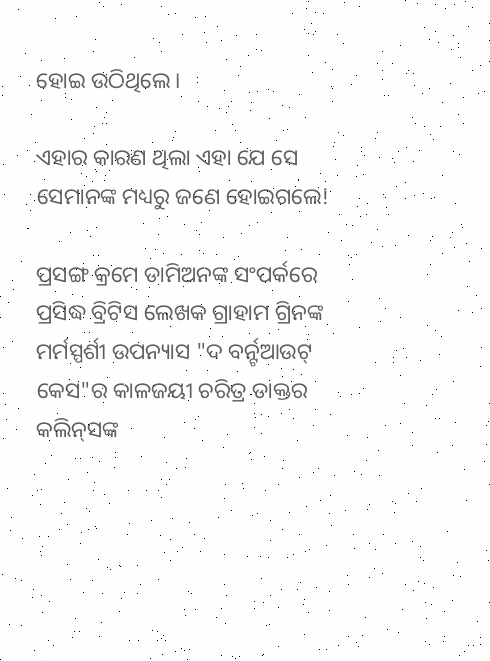ହୋଇ ଉଠିଥିଲେ।

ଏହାର କାରଣ ଥିଲା ଏହା ଯେ ସେ ସେମାନଙ୍କ ମଧ୍ୟରୁ ଜଣେ ହୋଇଗଲେ!

ପ୍ରସଙ୍ଗ କ୍ରମେ ଡାମିଅନଙ୍କ ସଂପର୍କରେ ପ୍ରସିଦ୍ଧ ବ୍ରିଟିସ ଲେଖକ ଗ୍ରାହାମ ଗ୍ରିନଙ୍କ ମର୍ମସ୍ପର୍ଶୀ ଉପନ୍ୟାସ "ଦ ବର୍ନ‌୍ଟଆଉଟ୍‌ କେସ"ର କାଳଜୟୀ ଚରିତ୍ର ଡାକ୍ତର କଲିନ୍‌ସଙ୍କ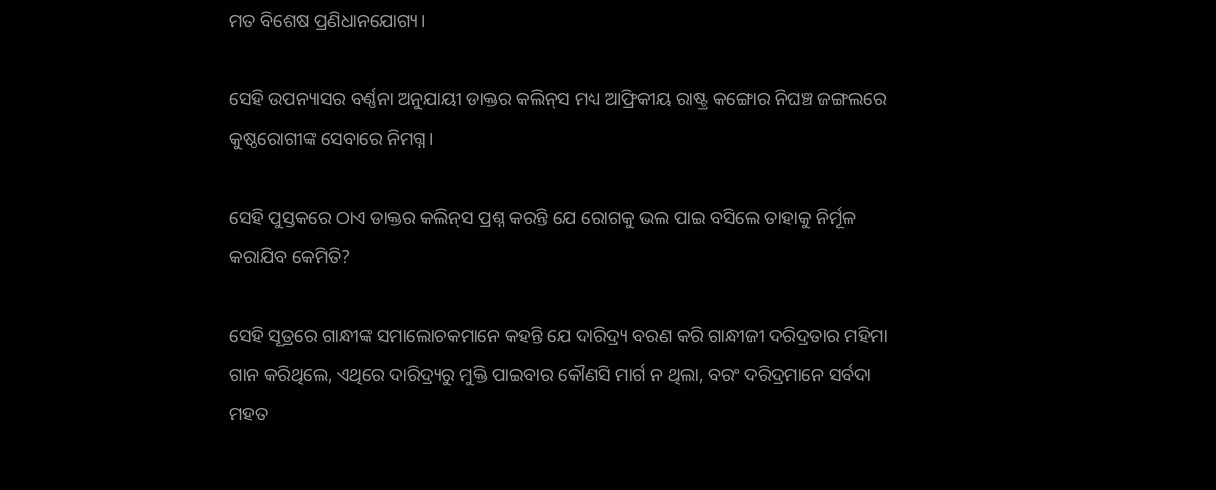ମତ ବିଶେଷ ପ୍ରଣିଧାନଯୋଗ୍ୟ।

ସେହି ଉପନ୍ୟାସର ବର୍ଣ୍ଣନା ଅନୁଯାୟୀ ଡାକ୍ତର କଲିନ୍‌ସ ମଧ୍ୟ ଆଫ୍ରିକୀୟ ରାଷ୍ଟ୍ର କଙ୍ଗୋର ନିଘଞ୍ଚ ଜଙ୍ଗଲରେ କୁଷ୍ଠରୋଗୀଙ୍କ ସେବାରେ ନିମଗ୍ନ।

ସେହି ପୁସ୍ତକରେ ଠାଏ ଡାକ୍ତର କଲିନ୍‌ସ ପ୍ରଶ୍ନ କରନ୍ତି ଯେ ରୋଗକୁ ଭଲ ପାଇ ବସିଲେ ତାହାକୁ ନିର୍ମୂଳ କରାଯିବ କେମିତି?

ସେହି ସୂତ୍ରରେ ଗାନ୍ଧୀଙ୍କ ସମାଲୋଚକମାନେ କହନ୍ତି ଯେ ଦାରିଦ୍ର୍ୟ ବରଣ କରି ଗାନ୍ଧୀଜୀ ଦରିଦ୍ରତାର ମହିମା ଗାନ କରିଥିଲେ, ଏଥିରେ ଦାରିଦ୍ର୍ୟରୁ ମୁକ୍ତି ପାଇବାର କୌଣସି ମାର୍ଗ ନ ଥିଲା, ବରଂ ଦରିଦ୍ରମାନେ ସର୍ବଦା ମହତ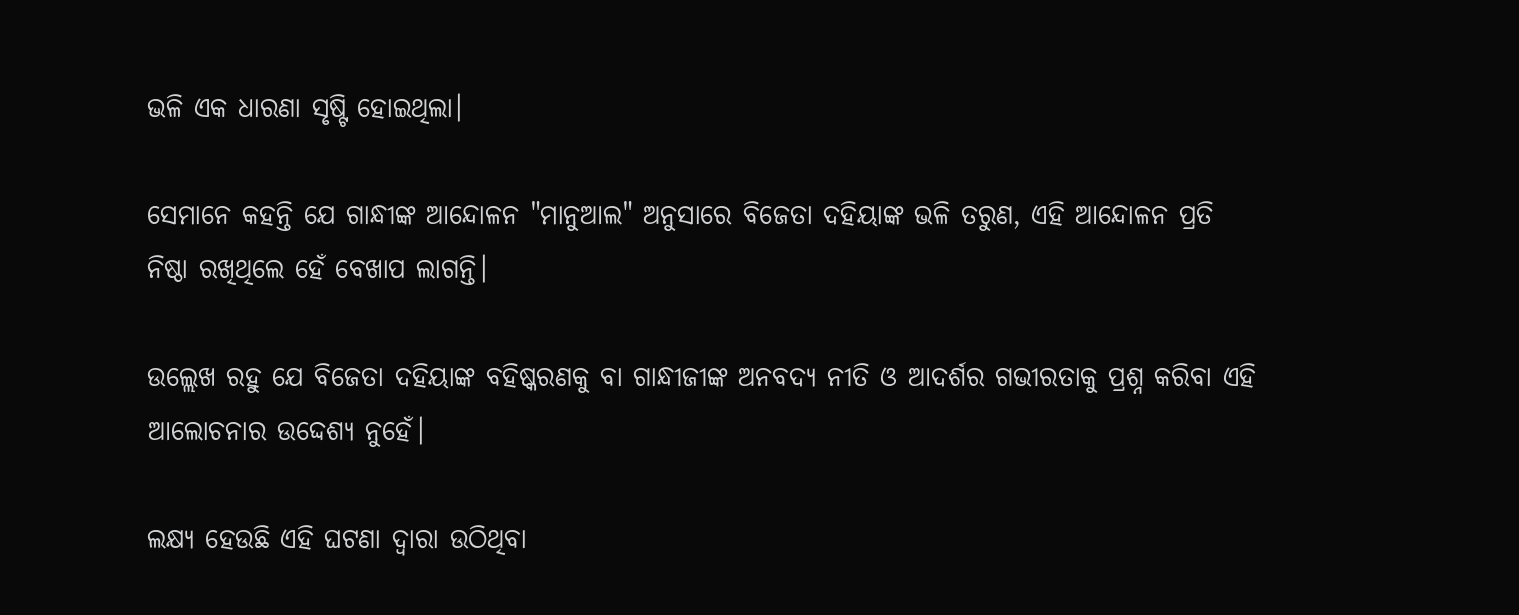ଭଳି ଏକ ଧାରଣା ସୃଷ୍ଟି ହୋଇଥିଲା।

ସେମାନେ କହନ୍ତି ଯେ ଗାନ୍ଧୀଙ୍କ ଆନ୍ଦୋଳନ "ମାନୁଆଲ" ଅନୁସାରେ ବିଜେତା ଦହିୟାଙ୍କ ଭଳି ତରୁଣ, ଏହି ଆନ୍ଦୋଳନ ପ୍ରତି ନିଷ୍ଠା ରଖିଥିଲେ ହେଁ ବେଖାପ ଲାଗନ୍ତି।

ଉଲ୍ଲେଖ ରହୁ ଯେ ବିଜେତା ଦହିୟାଙ୍କ ବହିଷ୍କରଣକୁ ବା ଗାନ୍ଧୀଜୀଙ୍କ ଅନବଦ୍ୟ ନୀତି ଓ ଆଦର୍ଶର ଗଭୀରତାକୁ ପ୍ରଶ୍ନ କରିବା ଏହି ଆଲୋଚନାର ଉଦ୍ଦେଶ୍ୟ ନୁହେଁ।

ଲକ୍ଷ୍ୟ ହେଉଛି ଏହି ଘଟଣା ଦ୍ବାରା ଉଠିଥିବା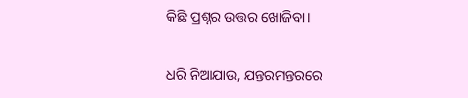କିଛି ପ୍ରଶ୍ନର ଉତ୍ତର ଖୋଜିବା।

ଧରି ନିଆଯାଉ, ଯନ୍ତରମନ୍ତରରେ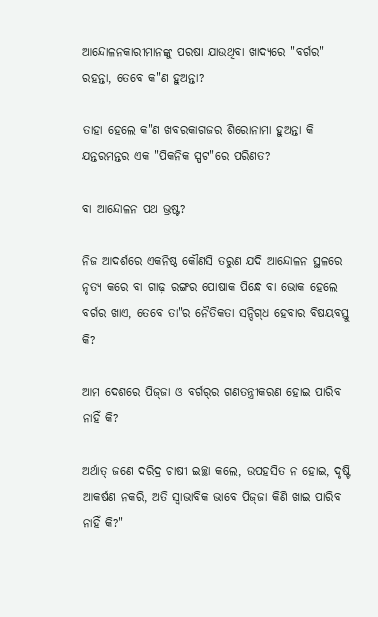ଆନ୍ଦୋଳନକାରୀମାନଙ୍କୁ ପରଷା ଯାଉଥିବା ଖାଦ୍ୟରେ "ବର୍ଗର" ରହନ୍ତା, ତେବେ କ"ଣ ହୁଅନ୍ତା?

ତାହା ହେଲେ କ"ଣ ଖବରକାଗଜର ଶିରୋନାମା ହୁଅନ୍ତା କି ଯନ୍ତରମନ୍ତର ଏକ "ପିକନିକ ସ୍ପଟ"ରେ ପରିଣତ?

ବା ଆନ୍ଦୋଳନ ପଥ ଭ୍ରଷ୍ଟ?

ନିଜ ଆଦର୍ଶରେ ଏକନିଷ୍ଠ କୌଣସି ତରୁଣ ଯଦି ଆନ୍ଦୋଳନ ସ୍ଥଳରେ ନୃତ୍ୟ କରେ ବା ଗାଢ଼ ରଙ୍ଗର ପୋଷାକ ପିନ୍ଧେ ବା ଭୋକ ହେଲେ ବର୍ଗର ଖାଏ, ତେବେ ତା"ର ନୈତିକତା ସନ୍ଦିଗ୍‌ଧ ହେବାର ବିଷୟବସ୍ତୁ କି?

ଆମ ଦେଶରେ ପିଜ୍‌ଜା ଓ ବର୍ଗର୍‌ର ଗଣତନ୍ତ୍ରୀକରଣ ହୋଇ ପାରିବ ନାହିଁ କି?

ଅର୍ଥାତ୍‌ ଜଣେ ଦରିଦ୍ର ଚାଷୀ ଇଚ୍ଛା କଲେ, ଉପହସିତ ନ ହୋଇ, ଦୃଷ୍ଟି ଆକର୍ଷଣ ନକରି, ଅତି ସ୍ବାଭାବିକ ଭାବେ ପିଜ୍‌ଜା କିଣି ଖାଇ ପାରିବ ନାହିଁ କି?"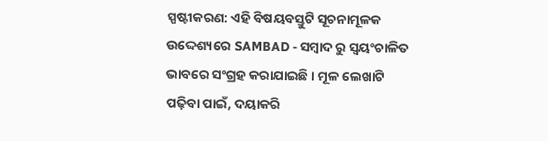ସ୍ପଷ୍ଟୀକରଣ: ଏହି ବିଷୟବସ୍ତୁଟି ସୂଚନାମୂଳକ ଉଦ୍ଦେଶ୍ୟରେ SAMBAD - ସମ୍ବାଦ ରୁ ସ୍ୱୟଂଚାଳିତ ଭାବରେ ସଂଗ୍ରହ କରାଯାଇଛି। ମୂଳ ଲେଖାଟି ପଢ଼ିବା ପାଇଁ, ଦୟାକରି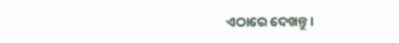ଏଠାରେ ଦେଖନ୍ତୁ।